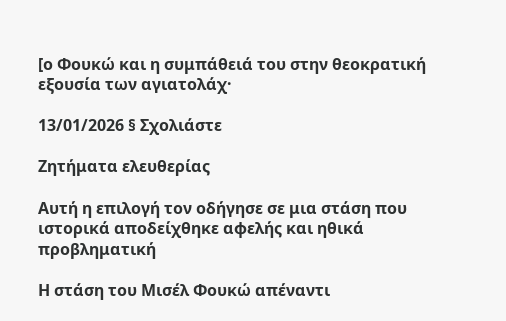[ο Φουκώ και η συμπάθειά του στην θεοκρατική εξουσία των αγιατολάχ·

13/01/2026 § Σχολιάστε

Ζητήματα ελευθερίας

Αυτή η επιλογή τον οδήγησε σε μια στάση που ιστορικά αποδείχθηκε αφελής και ηθικά προβληματική

Η στάση του Μισέλ Φουκώ απέναντι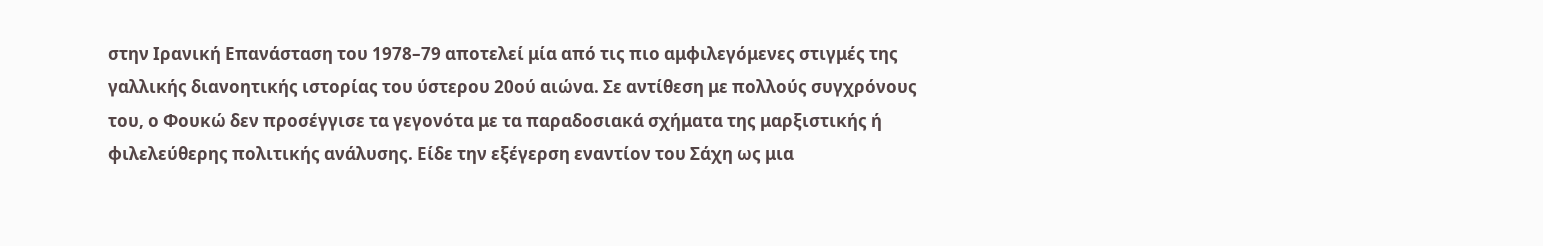στην Ιρανική Επανάσταση του 1978–79 αποτελεί μία από τις πιο αμφιλεγόμενες στιγμές της γαλλικής διανοητικής ιστορίας του ύστερου 20ού αιώνα. Σε αντίθεση με πολλούς συγχρόνους του, ο Φουκώ δεν προσέγγισε τα γεγονότα με τα παραδοσιακά σχήματα της μαρξιστικής ή φιλελεύθερης πολιτικής ανάλυσης. Είδε την εξέγερση εναντίον του Σάχη ως μια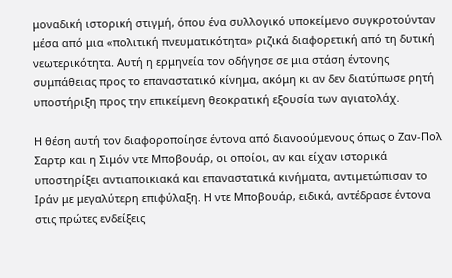μοναδική ιστορική στιγμή, όπου ένα συλλογικό υποκείμενο συγκροτούνταν μέσα από μια «πολιτική πνευματικότητα» ριζικά διαφορετική από τη δυτική νεωτερικότητα. Αυτή η ερμηνεία τον οδήγησε σε μια στάση έντονης συμπάθειας προς το επαναστατικό κίνημα, ακόμη κι αν δεν διατύπωσε ρητή υποστήριξη προς την επικείμενη θεοκρατική εξουσία των αγιατολάχ.

Η θέση αυτή τον διαφοροποίησε έντονα από διανοούμενους όπως ο Ζαν-Πολ Σαρτρ και η Σιμόν ντε Μποβουάρ, οι οποίοι, αν και είχαν ιστορικά υποστηρίξει αντιαποικιακά και επαναστατικά κινήματα, αντιμετώπισαν το Ιράν με μεγαλύτερη επιφύλαξη. Η ντε Μποβουάρ, ειδικά, αντέδρασε έντονα στις πρώτες ενδείξεις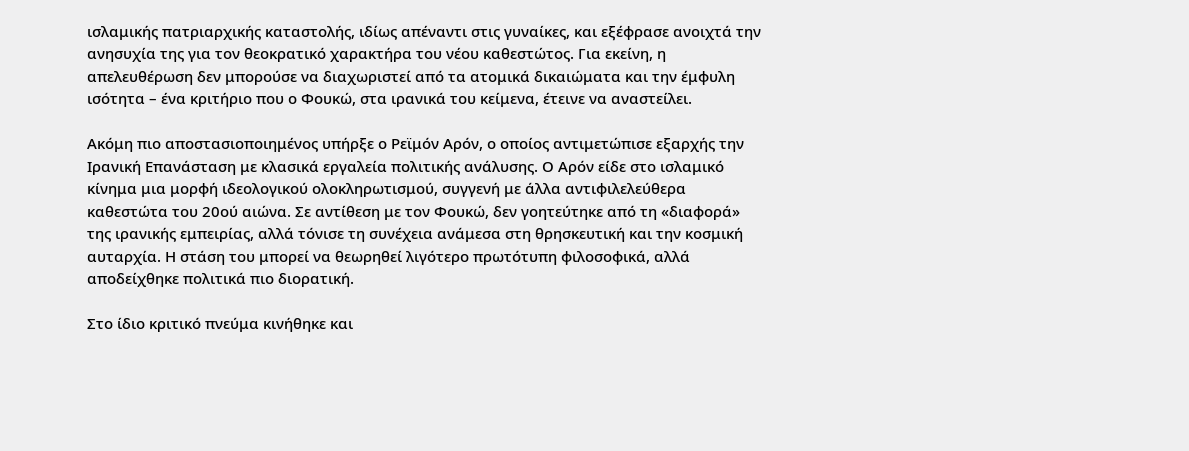ισλαμικής πατριαρχικής καταστολής, ιδίως απέναντι στις γυναίκες, και εξέφρασε ανοιχτά την ανησυχία της για τον θεοκρατικό χαρακτήρα του νέου καθεστώτος. Για εκείνη, η απελευθέρωση δεν μπορούσε να διαχωριστεί από τα ατομικά δικαιώματα και την έμφυλη ισότητα – ένα κριτήριο που ο Φουκώ, στα ιρανικά του κείμενα, έτεινε να αναστείλει.

Ακόμη πιο αποστασιοποιημένος υπήρξε ο Ρεϊμόν Αρόν, ο οποίος αντιμετώπισε εξαρχής την Ιρανική Επανάσταση με κλασικά εργαλεία πολιτικής ανάλυσης. Ο Αρόν είδε στο ισλαμικό κίνημα μια μορφή ιδεολογικού ολοκληρωτισμού, συγγενή με άλλα αντιφιλελεύθερα καθεστώτα του 20ού αιώνα. Σε αντίθεση με τον Φουκώ, δεν γοητεύτηκε από τη «διαφορά» της ιρανικής εμπειρίας, αλλά τόνισε τη συνέχεια ανάμεσα στη θρησκευτική και την κοσμική αυταρχία. Η στάση του μπορεί να θεωρηθεί λιγότερο πρωτότυπη φιλοσοφικά, αλλά αποδείχθηκε πολιτικά πιο διορατική.

Στο ίδιο κριτικό πνεύμα κινήθηκε και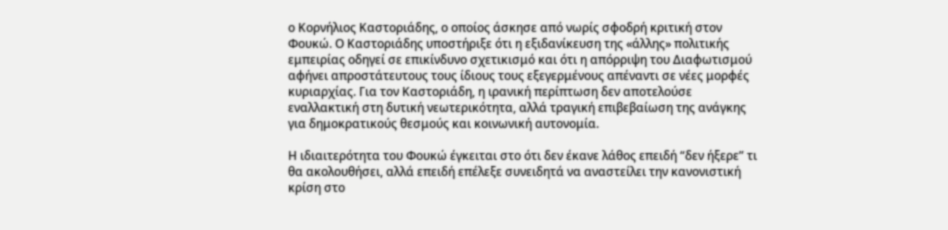ο Κορνήλιος Καστοριάδης, ο οποίος άσκησε από νωρίς σφοδρή κριτική στον Φουκώ. Ο Καστοριάδης υποστήριξε ότι η εξιδανίκευση της «άλλης» πολιτικής εμπειρίας οδηγεί σε επικίνδυνο σχετικισμό και ότι η απόρριψη του Διαφωτισμού αφήνει απροστάτευτους τους ίδιους τους εξεγερμένους απέναντι σε νέες μορφές κυριαρχίας. Για τον Καστοριάδη, η ιρανική περίπτωση δεν αποτελούσε εναλλακτική στη δυτική νεωτερικότητα, αλλά τραγική επιβεβαίωση της ανάγκης για δημοκρατικούς θεσμούς και κοινωνική αυτονομία.

Η ιδιαιτερότητα του Φουκώ έγκειται στο ότι δεν έκανε λάθος επειδή “δεν ήξερε” τι θα ακολουθήσει, αλλά επειδή επέλεξε συνειδητά να αναστείλει την κανονιστική κρίση στο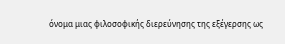όνομα μιας φιλοσοφικής διερεύνησης της εξέγερσης ως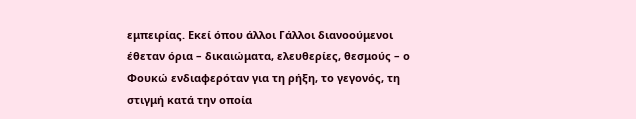εμπειρίας. Εκεί όπου άλλοι Γάλλοι διανοούμενοι έθεταν όρια – δικαιώματα, ελευθερίες, θεσμούς – ο Φουκώ ενδιαφερόταν για τη ρήξη, το γεγονός, τη στιγμή κατά την οποία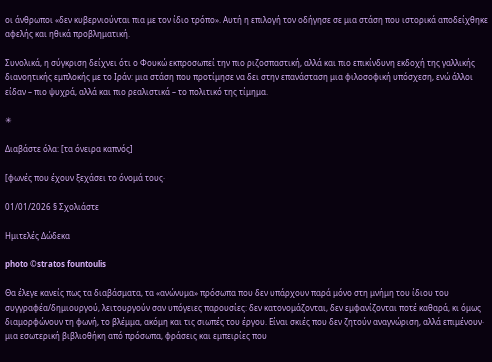οι άνθρωποι «δεν κυβερνιούνται πια με τον ίδιο τρόπο». Αυτή η επιλογή τον οδήγησε σε μια στάση που ιστορικά αποδείχθηκε αφελής και ηθικά προβληματική.

Συνολικά, η σύγκριση δείχνει ότι ο Φουκώ εκπροσωπεί την πιο ριζοσπαστική, αλλά και πιο επικίνδυνη εκδοχή της γαλλικής διανοητικής εμπλοκής με το Ιράν: μια στάση που προτίμησε να δει στην επανάσταση μια φιλοσοφική υπόσχεση, ενώ άλλοι είδαν – πιο ψυχρά, αλλά και πιο ρεαλιστικά – το πολιτικό της τίμημα.

✳

Διαβάστε όλα: [τα όνειρα καπνός]

[φωνές που έχουν ξεχάσει το όνομά τους·

01/01/2026 § Σχολιάστε

Ημιτελές Δώδεκα

photo ©stratos fountoulis

Θα έλεγε κανείς πως τα διαβάσματα, τα «ανώνυμα» πρόσωπα που δεν υπάρχουν παρά μόνο στη μνήμη του ίδιου του συγγραφέα/δημιουργού, λειτουργούν σαν υπόγειες παρουσίες: δεν κατονομάζονται, δεν εμφανίζονται ποτέ καθαρά, κι όμως διαμορφώνουν τη φωνή, το βλέμμα, ακόμη και τις σιωπές του έργου. Είναι σκιές που δεν ζητούν αναγνώριση, αλλά επιμένουν· μια εσωτερική βιβλιοθήκη από πρόσωπα, φράσεις και εμπειρίες που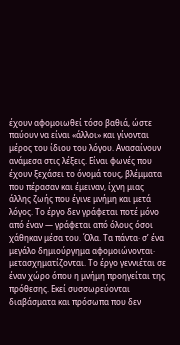έχουν αφομοιωθεί τόσο βαθιά, ώστε παύουν να είναι «άλλοι» και γίνονται μέρος του ίδιου του λόγου. Ανασαίνουν ανάμεσα στις λέξεις. Είναι φωνές που έχουν ξεχάσει το όνομά τους, βλέμματα που πέρασαν και έμειναν, ίχνη μιας άλλης ζωής που έγινε μνήμη και μετά λόγος. Το έργο δεν γράφεται ποτέ μόνο από έναν — γράφεται από όλους όσοι χάθηκαν μέσα του. Όλα. Τα πάντα· σ’ ένα μεγάλο δημιούργημα αφομοιώνονται· μετασχηματίζονται. Το έργο γεννιέται σε έναν χώρο όπου η μνήμη προηγείται της πρόθεσης. Εκεί συσσωρεύονται διαβάσματα και πρόσωπα που δεν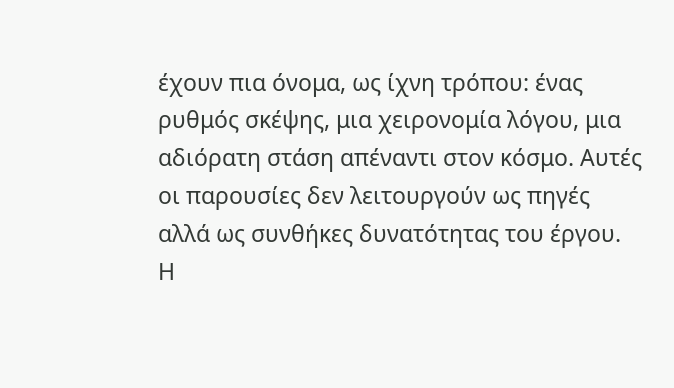έχουν πια όνομα, ως ίχνη τρόπου: ένας ρυθμός σκέψης, μια χειρονομία λόγου, μια αδιόρατη στάση απέναντι στον κόσμο. Αυτές οι παρουσίες δεν λειτουργούν ως πηγές αλλά ως συνθήκες δυνατότητας του έργου. Η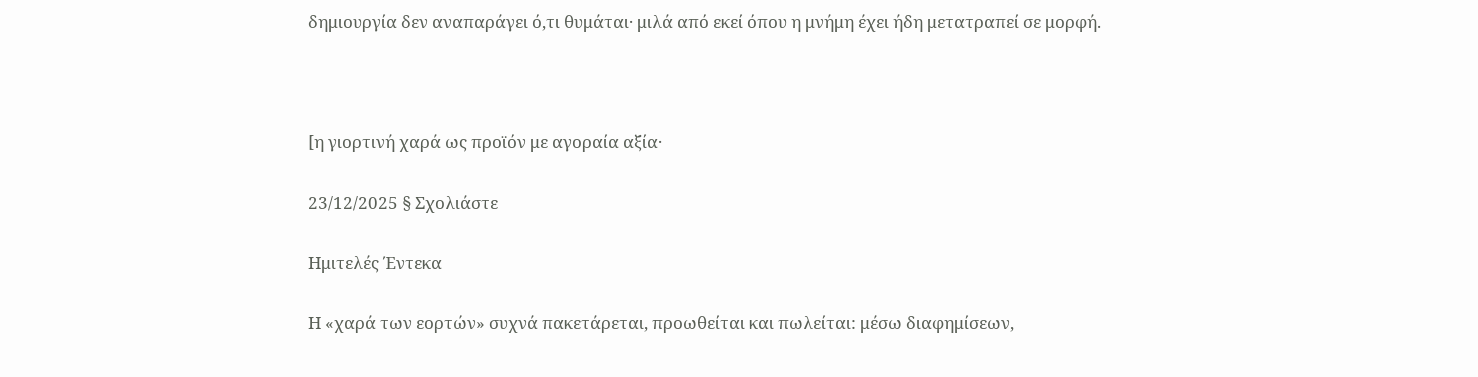δημιουργία δεν αναπαράγει ό,τι θυμάται· μιλά από εκεί όπου η μνήμη έχει ήδη μετατραπεί σε μορφή.



[η γιορτινή χαρά ως προϊόν με αγοραία αξία·

23/12/2025 § Σχολιάστε

Ημιτελές Έντεκα

Η «χαρά των εορτών» συχνά πακετάρεται, προωθείται και πωλείται: μέσω διαφημίσεων,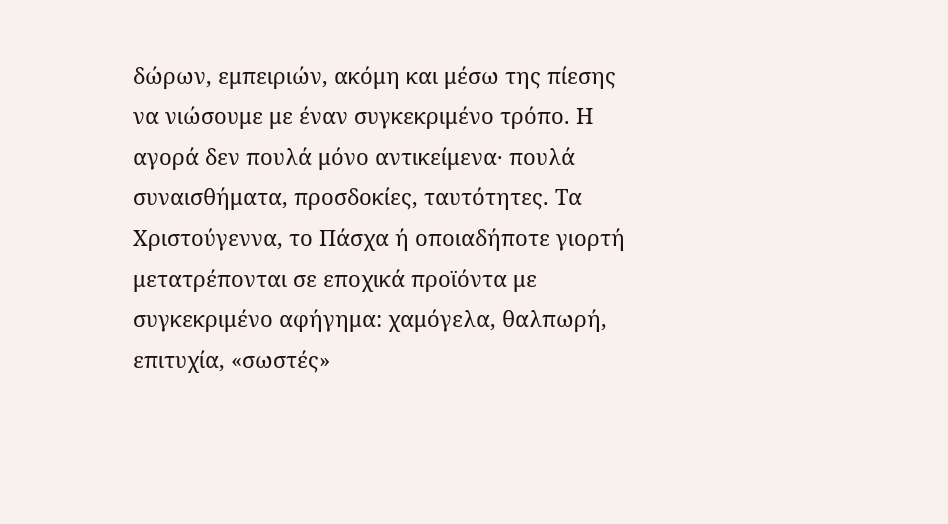δώρων, εμπειριών, ακόμη και μέσω της πίεσης να νιώσουμε με έναν συγκεκριμένο τρόπο. Η αγορά δεν πουλά μόνο αντικείμενα· πουλά συναισθήματα, προσδοκίες, ταυτότητες. Τα Χριστούγεννα, το Πάσχα ή οποιαδήποτε γιορτή μετατρέπονται σε εποχικά προϊόντα με συγκεκριμένο αφήγημα: χαμόγελα, θαλπωρή, επιτυχία, «σωστές»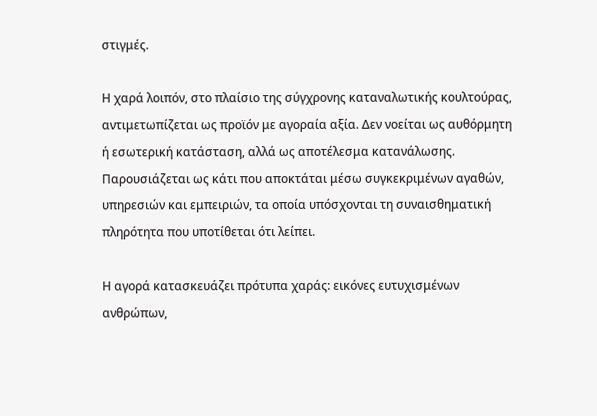στιγμές.

Η χαρά λοιπόν, στο πλαίσιο της σύγχρονης καταναλωτικής κουλτούρας, αντιμετωπίζεται ως προϊόν με αγοραία αξία. Δεν νοείται ως αυθόρμητη ή εσωτερική κατάσταση, αλλά ως αποτέλεσμα κατανάλωσης. Παρουσιάζεται ως κάτι που αποκτάται μέσω συγκεκριμένων αγαθών, υπηρεσιών και εμπειριών, τα οποία υπόσχονται τη συναισθηματική πληρότητα που υποτίθεται ότι λείπει.

Η αγορά κατασκευάζει πρότυπα χαράς: εικόνες ευτυχισμένων ανθρώπων,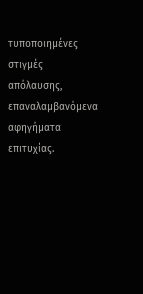τυποποιημένες στιγμές απόλαυσης, επαναλαμβανόμενα αφηγήματα επιτυχίας.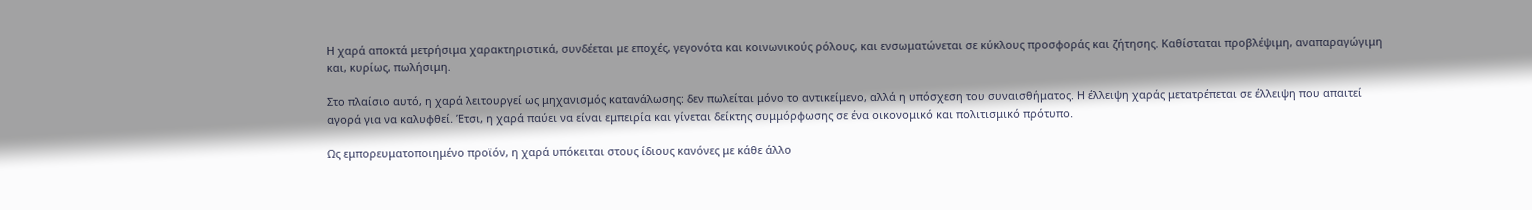Η χαρά αποκτά μετρήσιμα χαρακτηριστικά, συνδέεται με εποχές, γεγονότα και κοινωνικούς ρόλους, και ενσωματώνεται σε κύκλους προσφοράς και ζήτησης. Καθίσταται προβλέψιμη, αναπαραγώγιμη και, κυρίως, πωλήσιμη.

Στο πλαίσιο αυτό, η χαρά λειτουργεί ως μηχανισμός κατανάλωσης: δεν πωλείται μόνο το αντικείμενο, αλλά η υπόσχεση του συναισθήματος. Η έλλειψη χαράς μετατρέπεται σε έλλειψη που απαιτεί αγορά για να καλυφθεί. Έτσι, η χαρά παύει να είναι εμπειρία και γίνεται δείκτης συμμόρφωσης σε ένα οικονομικό και πολιτισμικό πρότυπο.

Ως εμπορευματοποιημένο προϊόν, η χαρά υπόκειται στους ίδιους κανόνες με κάθε άλλο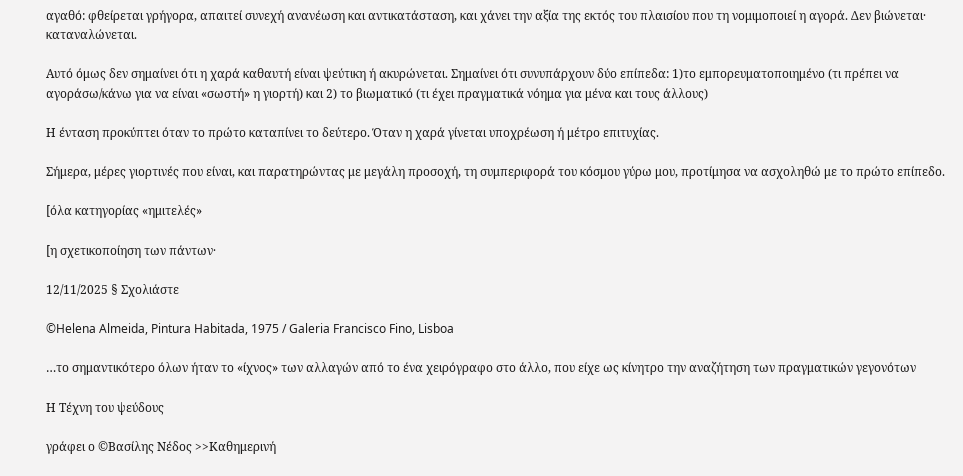αγαθό: φθείρεται γρήγορα, απαιτεί συνεχή ανανέωση και αντικατάσταση, και χάνει την αξία της εκτός του πλαισίου που τη νομιμοποιεί η αγορά. Δεν βιώνεται· καταναλώνεται.

Αυτό όμως δεν σημαίνει ότι η χαρά καθαυτή είναι ψεύτικη ή ακυρώνεται. Σημαίνει ότι συνυπάρχουν δύο επίπεδα: 1)το εμπορευματοποιημένο (τι πρέπει να αγοράσω/κάνω για να είναι «σωστή» η γιορτή) και 2) το βιωματικό (τι έχει πραγματικά νόημα για μένα και τους άλλους)

Η ένταση προκύπτει όταν το πρώτο καταπίνει το δεύτερο. Όταν η χαρά γίνεται υποχρέωση ή μέτρο επιτυχίας.

Σήμερα, μέρες γιορτινές που είναι, και παρατηρώντας με μεγάλη προσοχή, τη συμπεριφορά του κόσμου γύρω μου, προτίμησα να ασχοληθώ με το πρώτο επίπεδο.

[όλα κατηγορίας «ημιτελές»

[η σχετικοποίηση των πάντων·

12/11/2025 § Σχολιάστε

©Helena Almeida, Pintura Habitada, 1975 / Galeria Francisco Fino, Lisboa

…το σημαντικότερο όλων ήταν το «ίχνος» των αλλαγών από το ένα χειρόγραφο στο άλλο, που είχε ως κίνητρο την αναζήτηση των πραγματικών γεγονότων

Η Τέχνη του ψεύδους

γράφει ο ©Βασίλης Νέδος >>Καθημερινή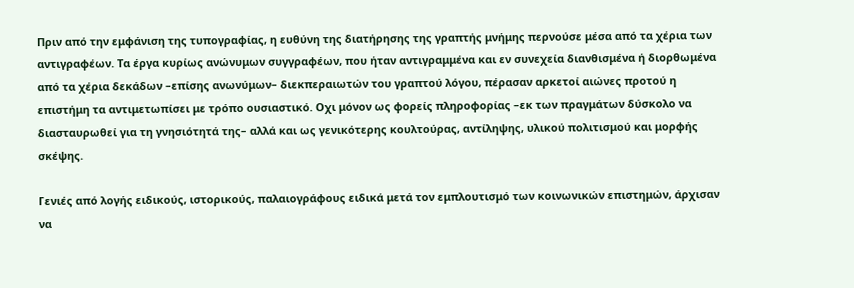Πριν από την εμφάνιση της τυπογραφίας, η ευθύνη της διατήρησης της γραπτής μνήμης περνούσε μέσα από τα χέρια των αντιγραφέων. Τα έργα κυρίως ανώνυμων συγγραφέων, που ήταν αντιγραμμένα και εν συνεχεία διανθισμένα ή διορθωμένα από τα χέρια δεκάδων –επίσης ανωνύμων– διεκπεραιωτών του γραπτού λόγου, πέρασαν αρκετοί αιώνες προτού η επιστήμη τα αντιμετωπίσει με τρόπο ουσιαστικό. Οχι μόνον ως φορείς πληροφορίας –εκ των πραγμάτων δύσκολο να διασταυρωθεί για τη γνησιότητά της– αλλά και ως γενικότερης κουλτούρας, αντίληψης, υλικού πολιτισμού και μορφής σκέψης.

Γενιές από λογής ειδικούς, ιστορικούς, παλαιογράφους ειδικά μετά τον εμπλουτισμό των κοινωνικών επιστημών, άρχισαν να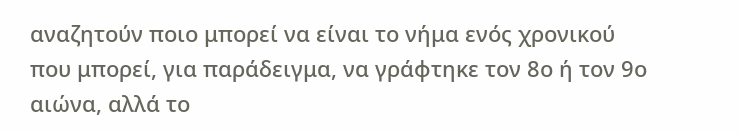αναζητούν ποιο μπορεί να είναι το νήμα ενός χρονικού που μπορεί, για παράδειγμα, να γράφτηκε τον 8ο ή τον 9ο αιώνα, αλλά το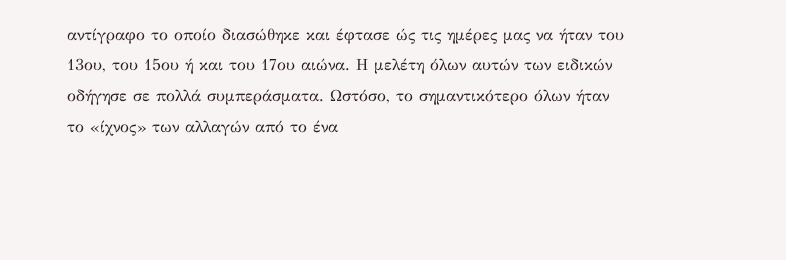αντίγραφο το οποίο διασώθηκε και έφτασε ώς τις ημέρες μας να ήταν του 13ου, του 15ου ή και του 17ου αιώνα. Η μελέτη όλων αυτών των ειδικών οδήγησε σε πολλά συμπεράσματα. Ωστόσο, το σημαντικότερο όλων ήταν το «ίχνος» των αλλαγών από το ένα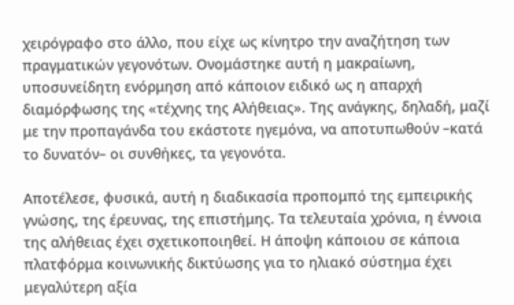χειρόγραφο στο άλλο, που είχε ως κίνητρο την αναζήτηση των πραγματικών γεγονότων. Ονομάστηκε αυτή η μακραίωνη, υποσυνείδητη ενόρμηση από κάποιον ειδικό ως η απαρχή διαμόρφωσης της «τέχνης της Αλήθειας». Της ανάγκης, δηλαδή, μαζί με την προπαγάνδα του εκάστοτε ηγεμόνα, να αποτυπωθούν –κατά το δυνατόν– οι συνθήκες, τα γεγονότα.

Αποτέλεσε, φυσικά, αυτή η διαδικασία προπομπό της εμπειρικής γνώσης, της έρευνας, της επιστήμης. Τα τελευταία χρόνια, η έννοια της αλήθειας έχει σχετικοποιηθεί. Η άποψη κάποιου σε κάποια πλατφόρμα κοινωνικής δικτύωσης για το ηλιακό σύστημα έχει μεγαλύτερη αξία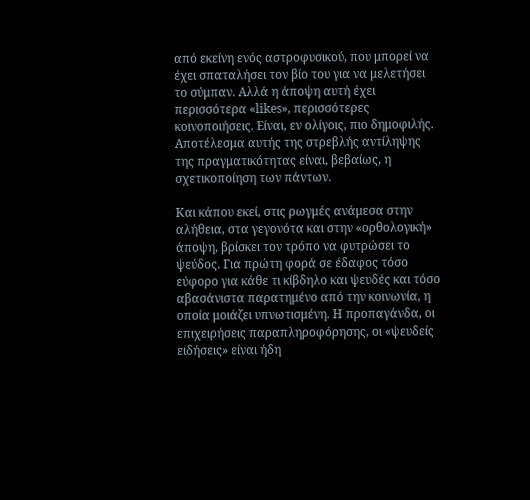από εκείνη ενός αστροφυσικού, που μπορεί να έχει σπαταλήσει τον βίο του για να μελετήσει το σύμπαν. Αλλά η άποψη αυτή έχει περισσότερα «likes», περισσότερες κοινοποιήσεις. Είναι, εν ολίγοις, πιο δημοφιλής. Αποτέλεσμα αυτής της στρεβλής αντίληψης της πραγματικότητας είναι, βεβαίως, η σχετικοποίηση των πάντων.

Και κάπου εκεί, στις ρωγμές ανάμεσα στην αλήθεια, στα γεγονότα και στην «ορθολογική» άποψη, βρίσκει τον τρόπο να φυτρώσει το ψεύδος. Για πρώτη φορά σε έδαφος τόσο εύφορο για κάθε τι κίβδηλο και ψευδές και τόσο αβασάνιστα παρατημένο από την κοινωνία, η οποία μοιάζει υπνωτισμένη. Η προπαγάνδα, οι επιχειρήσεις παραπληροφόρησης, οι «ψευδείς ειδήσεις» είναι ήδη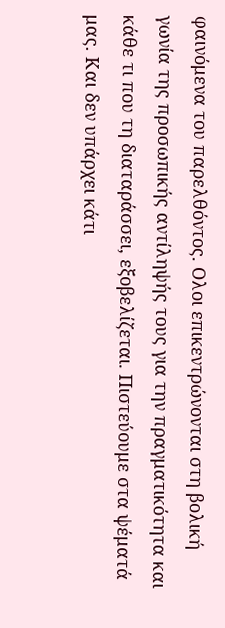φαινόμενα του παρελθόντος. Ολοι επικεντρώνονται στη βολική γωνία της προσωπικής αντίληψής τους για την πραγματικότητα και κάθε τι που τη διαταράσσει, εξοβελίζεται. Πιστεύουμε στα ψέματά μας. Και δεν υπάρχει κάτι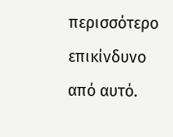περισσότερο επικίνδυνο από αυτό.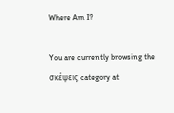Where Am I?

You are currently browsing the σκέψεις category at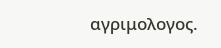αγριμολογος.